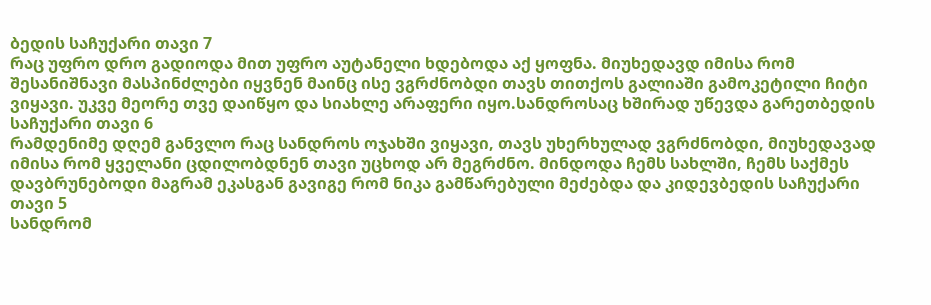ბედის საჩუქარი თავი 7
რაც უფრო დრო გადიოდა მით უფრო აუტანელი ხდებოდა აქ ყოფნა. მიუხედავდ იმისა რომ შესანიშნავი მასპინძლები იყვნენ მაინც ისე ვგრძნობდი თავს თითქოს გალიაში გამოკეტილი ჩიტი ვიყავი. უკვე მეორე თვე დაიწყო და სიახლე არაფერი იყო.სანდროსაც ხშირად უწევდა გარეთბედის საჩუქარი თავი 6
რამდენიმე დღემ განვლო რაც სანდროს ოჯახში ვიყავი, თავს უხერხულად ვგრძნობდი, მიუხედავად იმისა რომ ყველანი ცდილობდნენ თავი უცხოდ არ მეგრძნო. მინდოდა ჩემს სახლში, ჩემს საქმეს დავბრუნებოდი მაგრამ ეკასგან გავიგე რომ ნიკა გამწარებული მეძებდა და კიდევბედის საჩუქარი თავი 5
სანდრომ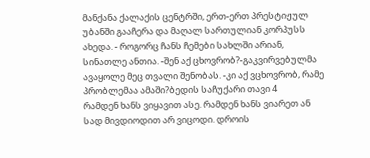მანქანა ქალაქის ცენტრში, ერთ-ერთ პრესტიჟულ უბანში გააჩერა და მაღალ სართულიან კორპუსს ახედა. - როგორც ჩანს ჩემები სახლში არიან, სინათლე ანთია. -შენ აქ ცხოვრობ?-გაკვირვებულმა ავაყოლე მეც თვალი შენობას. -კი აქ ვცხოვრობ, რამე პრობლემაა ამაში?ბედის საჩუქარი თავი 4
რამდენ ხანს ვიყავით ასე. რამდენ ხანს ვიარეთ ან სად მივდიოდით არ ვიცოდი. დროის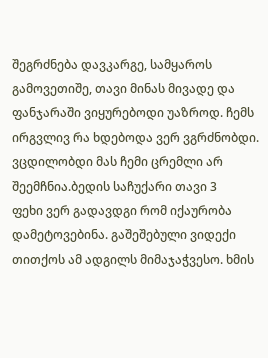შეგრძნება დავკარგე, სამყაროს გამოვეთიშე, თავი მინას მივადე და ფანჯარაში ვიყურებოდი უაზროდ. ჩემს ირგვლივ რა ხდებოდა ვერ ვგრძნობდი. ვცდილობდი მას ჩემი ცრემლი არ შეემჩნია.ბედის საჩუქარი თავი 3
ფეხი ვერ გადავდგი რომ იქაურობა დამეტოვებინა. გაშეშებული ვიდექი თითქოს ამ ადგილს მიმაჯაჭვესო. ხმის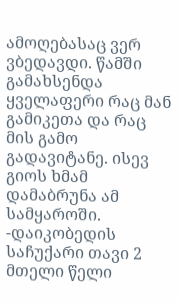ამოღებასაც ვერ ვბედავდი. წამში გამახსენდა ყველაფერი რაც მან გამიკეთა და რაც მის გამო გადავიტანე. ისევ გიოს ხმამ დამაბრუნა ამ სამყაროში. -დაიკობედის საჩუქარი თავი 2
მთელი წელი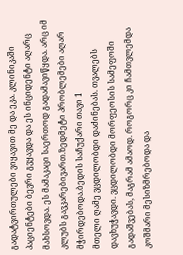გადატვირთულები ვიყავით მე და ეკა. კლინიკაში პაციენტები ბევრი გვყავდა და ეს ინციდენტი აღარც მახსოვდა. ეს მამაკაცი საერთოდ გადამავიწყდა. არც იმ კლუბს გავკარებივართ.ზედმეტი პრობლემები აღარ მჭირდებოდა.ბედის საჩუქარი თავი 1
მთელი ღამე ვცდილობდი დაძინებას. თვალებს დავხუჭავდი. ვცდილობდი მორფეოსის სამეფოში გადაშვებას, მაგრამ ამაოდ. როგორც კი ჩამთვლემდა კოშმარი მესიზმრებოდა და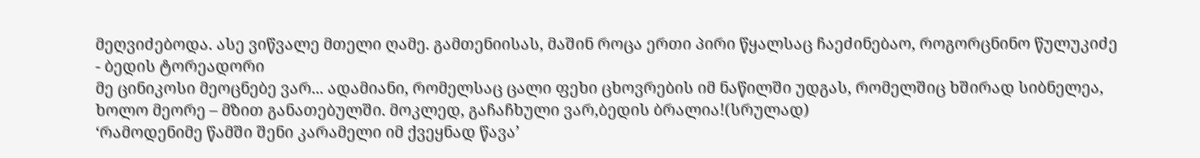მეღვიძებოდა. ასე ვიწვალე მთელი ღამე. გამთენიისას, მაშინ როცა ერთი პირი წყალსაც ჩაეძინებაო, როგორცნინო წულუკიძე - ბედის ტორეადორი
მე ცინიკოსი მეოცნებე ვარ... ადამიანი, რომელსაც ცალი ფეხი ცხოვრების იმ ნაწილში უდგას, რომელშიც ხშირად სიბნელეა, ხოლო მეორე – მზით განათებულში. მოკლედ, გაჩაჩხული ვარ,ბედის ბრალია!(სრულად)
‘რამოდენიმე წამში შენი კარამელი იმ ქვეყნად წავა’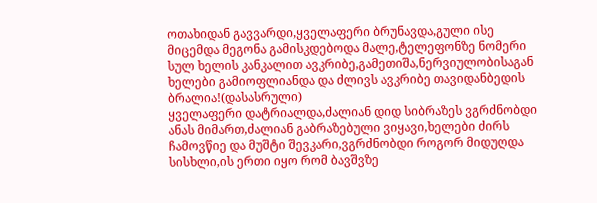ოთახიდან გავვარდი,ყველაფერი ბრუნავდა,გული ისე მიცემდა მეგონა გამისკდებოდა მალე,ტელეფონზე ნომერი სულ ხელის კანკალით ავკრიბე,გამეთიშა,ნერვიულობისაგან ხელები გამიოფლიანდა და ძლივს ავკრიბე თავიდანბედის ბრალია!(დასასრული)
ყველაფერი დატრიალდა,ძალიან დიდ სიბრაზეს ვგრძნობდი ანას მიმართ,ძალიან გაბრაზებული ვიყავი,ხელები ძირს ჩამოვწიე და მუშტი შევკარი,ვგრძნობდი როგორ მიდუღდა სისხლი,ის ერთი იყო რომ ბავშვზე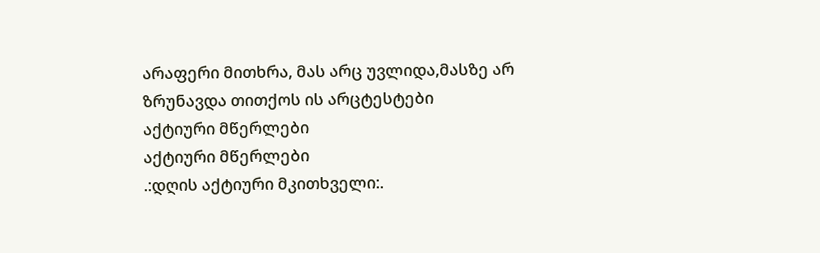არაფერი მითხრა, მას არც უვლიდა,მასზე არ ზრუნავდა თითქოს ის არცტესტები
აქტიური მწერლები
აქტიური მწერლები
.:დღის აქტიური მკითხველი:.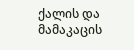ქალის და მამაკაცის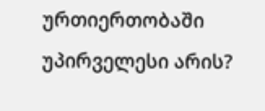ურთიერთობაში უპირველესი არის?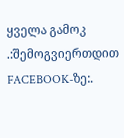ყველა გამოკ
.:შემოგვიერთდით FACEBOOK-ზე:.